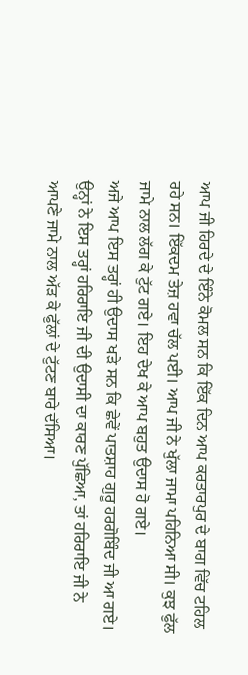ਆਪ ਜੀ ਹਿਰਦੇ ਦੇ ਇੰਨੇ ਕੋਮਲ ਸਨ ਕਿ ਇੱਕ ਦਿਨ ਆਪ ਕਰਤਾਰਪੁਰ ਦੇ ਬਾਗ ਵਿੱਚ ਟਹਿਲ ਰਹੇ ਸਨ। ਇੱਕਦਮ ਤੇਜ਼ ਹਵਾ ਚੱਲ ਪਈ। ਆਪ ਜੀ ਨੇ ਖੁੱਲਾ ਜਾਮਾ ਪਹਿਨਿਆ ਸੀ। ਕੁਝ ਫੁੱਲ ਜਾਮੇ ਨਾਲ ਲੱਗ ਕੇ ਟੁੱਟ ਗਏ। ਇਹ ਦੇਖ ਕੇ ਆਪ ਬਹੁਤ ਉਦਾਸ ਹੋ ਗਏ।
ਅਜੇ ਆਪ ਇਸ ਤਰ੍ਹਾਂ ਹੀ ਉਦਾਸ ਖੜੇ ਸਨ ਕਿ ਛੇਵੇਂ ਪਾਤਸ਼ਾਹ ਗੁਰੂ ਹਰਗੋਬਿੰਦ ਜੀ ਆ ਗਏ। ਉਨ੍ਹਾਂ ਨੇ ਇਸ ਤਰ੍ਹਾਂ ਹਰਿਰਾਇ ਜੀ ਦੀ ਉਦਾਸੀ ਦਾ ਕਾਰਣ ਪੁੱਛਿਆ, ਤਾਂ ਹਰਿਰਾਇ ਜੀ ਨੇ ਆਪਣੇ ਜਾਮੇ ਨਾਲ ਅੱੜ ਕੇ ਫੁੱਲਾਂ ਦੇ ਟੁੱਟਣ ਬਾਰੇ ਦੱਸਿਆ।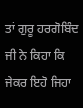ਤਾਂ ਗੁਰੂ ਹਰਗੋਬਿੰਦ ਜੀ ਨੇ ਕਿਹਾ ਕਿ ਜੇਕਰ ਇਹੋ ਜਿਹਾ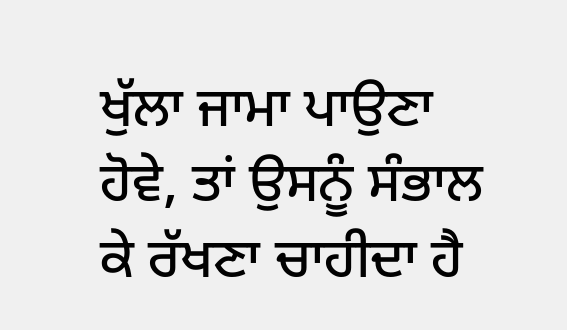ਖੁੱਲਾ ਜਾਮਾ ਪਾਉਣਾ ਹੋਵੇ, ਤਾਂ ਉਸਨੂੰ ਸੰਭਾਲ ਕੇ ਰੱਖਣਾ ਚਾਹੀਦਾ ਹੈ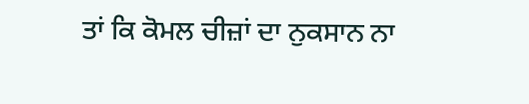ਤਾਂ ਕਿ ਕੋਮਲ ਚੀਜ਼ਾਂ ਦਾ ਨੁਕਸਾਨ ਨਾ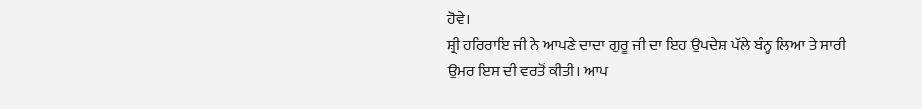ਹੋਵੇ।
ਸ਼੍ਰੀ ਹਰਿਰਾਇ ਜੀ ਨੇ ਆਪਣੇ ਦਾਦਾ ਗੁਰੂ ਜੀ ਦਾ ਇਹ ਉਪਦੇਸ਼ ਪੱਲੇ ਬੰਨ੍ਹ ਲਿਆ ਤੇ ਸਾਰੀ ਉਮਰ ਇਸ ਦੀ ਵਰਤੋਂ ਕੀਤੀ। ਆਪ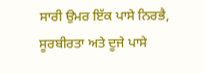ਸਾਰੀ ਉਮਰ ਇੱਕ ਪਾਸੇ ਨਿਰਭੈ, ਸੂਰਬੀਰਤਾ ਅਤੇ ਦੂਜੇ ਪਾਸੇ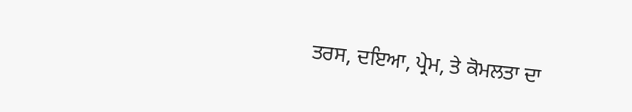ਤਰਸ, ਦਇਆ, ਪ੍ਰੇਮ, ਤੇ ਕੋਮਲਤਾ ਦਾ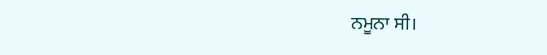ਨਮੂਨਾ ਸੀ।